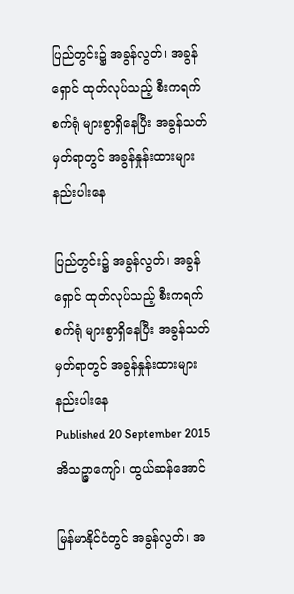ပြည်တွင်း၌ အခွန်လွတ်၊ အခွန်ရှောင် ထုတ်လုပ်သည့် စီးကရက်စက်ရုံ များစွာရှိနေပြီး အခွန်သတ်မှတ်ရာတွင် အခွန်နှုန်းထားများ နည်းပါးနေ

ပြည်တွင်း၌ အခွန်လွတ်၊ အခွန်ရှောင် ထုတ်လုပ်သည့် စီးကရက်စက်ရုံ များစွာရှိနေပြီး အခွန်သတ်မှတ်ရာတွင် အခွန်နှုန်းထားများ နည်းပါးနေ
Published 20 September 2015
အိသဉ္ဇာကျော်၊ ထွယ်ဆန်အောင်

မြန်မာနိုင်ငံတွင် အခွန်လွတ်၊ အ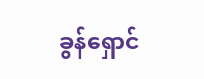ခွန်ရှောင်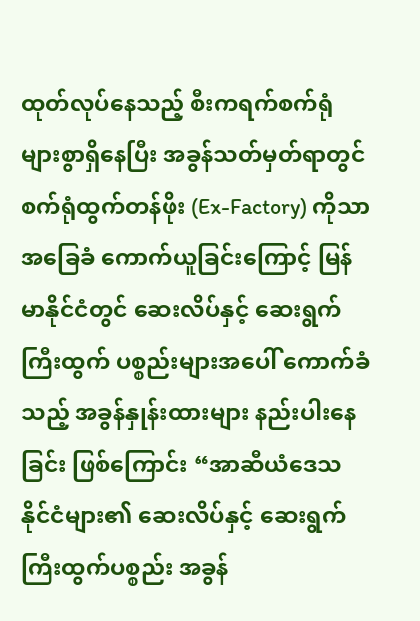ထုတ်လုပ်နေသည့် စီးကရက်စက်ရုံ များစွာရှိနေပြီး အခွန်သတ်မှတ်ရာတွင် စက်ရုံထွက်တန်ဖိုး (Ex-Factory) ကိုသာ အခြေခံ ကောက်ယူခြင်းကြောင့် မြန်မာနိုင်ငံတွင် ဆေးလိပ်နှင့် ဆေးရွက်ကြီးထွက် ပစ္စည်းများအပေါ် ကောက်ခံသည့် အခွန်နှုန်းထားများ နည်းပါးနေခြင်း ဖြစ်ကြောင်း “အာဆီယံဒေသ နိုင်ငံများ၏ ဆေးလိပ်နှင့် ဆေးရွက်ကြီးထွက်ပစ္စည်း အခွန်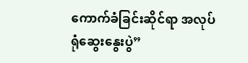ကောက်ခံခြင်းဆိုင်ရာ အလုပ်ရုံဆွေးနွေးပွဲ”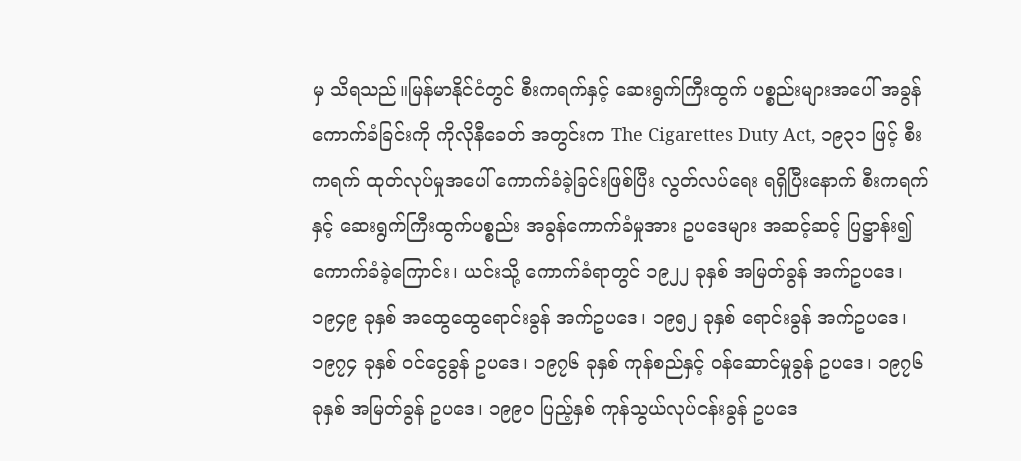မှ သိရသည်။မြန်မာနိုင်ငံတွင် စီးကရက်နှင့် ဆေးရွက်ကြီးထွက် ပစ္စည်းများအပေါ် အခွန်ကောက်ခံခြင်းကို ကိုလိုနီခေတ် အတွင်းက The Cigarettes Duty Act, ၁၉၃၁ ဖြင့် စီးကရက် ထုတ်လုပ်မှုအပေါ် ကောက်ခံခဲ့ခြင်းဖြစ်ပြီး လွတ်လပ်ရေး ရရှိပြီးနောက် စီးကရက်နှင့် ဆေးရွက်ကြီးထွက်ပစ္စည်း အခွန်ကောက်ခံမှုအား ဥပဒေများ အဆင့်ဆင့် ပြဋ္ဌာန်း၍ ကောက်ခံခဲ့ကြောင်း၊ ယင်းသို့ ကောက်ခံရာတွင် ၁၉၂၂ ခုနှစ် အမြတ်ခွန် အက်ဥပဒေ၊ ၁၉၄၉ ခုနှစ် အထွေထွေရောင်းခွန် အက်ဥပဒေ၊ ၁၉၅၂ ခုနှစ် ရောင်းခွန် အက်ဥပဒေ၊ ၁၉၇၄ ခုနှစ် ဝင်ငွေခွန် ဥပဒေ၊ ၁၉၇၆ ခုနှစ် ကုန်စည်နှင့် ဝန်ဆောင်မှုခွန် ဥပဒေ၊ ၁၉၇၆ ခုနှစ် အမြတ်ခွန် ဥပဒေ၊ ၁၉၉၀ ပြည့်နှစ် ကုန်သွယ်လုပ်ငန်းခွန် ဥပဒေ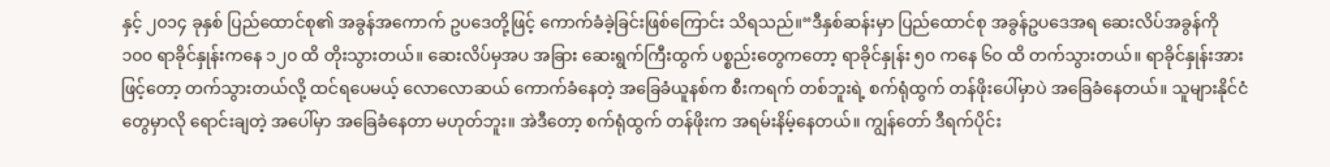နှင့် ၂၀၁၄ ခုနှစ် ပြည်ထောင်စု၏ အခွန်အကောက် ဥပဒေတို့ဖြင့် ကောက်ခံခဲ့ခြင်းဖြစ်ကြောင်း သိရသည်။“ဒီနှစ်ဆန်းမှာ ပြည်ထောင်စု အခွန်ဥပဒေအရ ဆေးလိပ်အခွန်ကို ၁၀၀ ရာခိုင်နှုန်းကနေ ၁၂၀ ထိ တိုးသွားတယ်။ ဆေးလိပ်မှအပ အခြား ဆေးရွက်ကြီးထွက် ပစ္စည်းတွေကတော့ ရာခိုင်နှုန်း ၅၀ ကနေ ၆၀ ထိ တက်သွားတယ်။ ရာခိုင်နှုန်းအားဖြင့်တော့ တက်သွားတယ်လို့ ထင်ရပေမယ့် လောလောဆယ် ကောက်ခံနေတဲ့ အခြေခံယူနစ်က စီးကရက် တစ်ဘူးရဲ့ စက်ရုံထွက် တန်ဖိုးပေါ်မှာပဲ အခြေခံနေတယ်။ သူများနိုင်ငံတွေမှာလို ရောင်းချတဲ့ အပေါ်မှာ အခြေခံနေတာ မဟုတ်ဘူး။ အဲဒီတော့ စက်ရုံထွက် တန်ဖိုးက အရမ်းနိမ့်နေတယ်။ ကျွန်တော် ဒီရက်ပိုင်း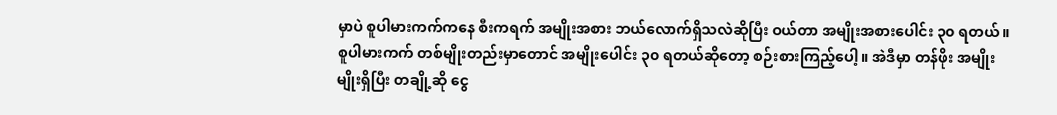မှာပဲ စူပါမားကက်ကနေ စီးကရက် အမျိုးအစား ဘယ်လောက်ရှိသလဲဆိုပြီး ဝယ်တာ အမျိုးအစားပေါင်း ၃၀ ရတယ်။ စူပါမားကက် တစ်မျိုးတည်းမှာတောင် အမျိုးပေါင်း ၃၀ ရတယ်ဆိုတော့ စဉ်းစားကြည့်ပေါ့။ အဲဒီမှာ တန်ဖိုး အမျိုးမျိုးရှိပြီး တချို့ဆို ငွေ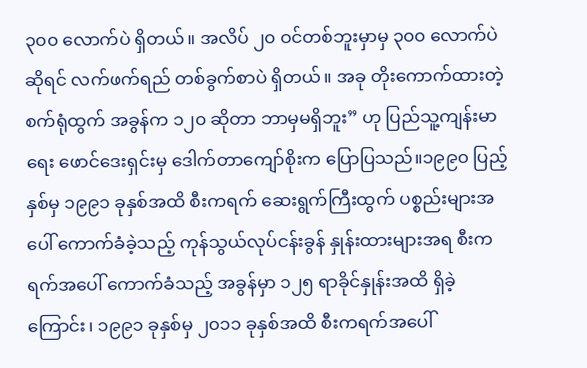၃၀၀ လောက်ပဲ ရှိတယ်။ အလိပ် ၂၀ ဝင်တစ်ဘူးမှာမှ ၃၀၀ လောက်ပဲဆိုရင် လက်ဖက်ရည် တစ်ခွက်စာပဲ ရှိတယ်။ အခု တိုးကောက်ထားတဲ့ စက်ရုံထွက် အခွန်က ၁၂၀ ဆိုတာ ဘာမှမရှိဘူး” ဟု ပြည်သူ့ကျန်းမာရေး ဖောင်ဒေးရှင်းမှ ဒေါက်တာကျော်စိုးက ပြောပြသည်။၁၉၉၀ ပြည့်နှစ်မှ ၁၉၉၁ ခုနှစ်အထိ စီးကရက် ဆေးရွက်ကြီးထွက် ပစ္စည်းများအပေါ် ကောက်ခံခဲ့သည့် ကုန်သွယ်လုပ်ငန်းခွန် နှုန်းထားများအရ စီးကရက်အပေါ် ကောက်ခံသည့် အခွန်မှာ ၁၂၅ ရာခိုင်နှုန်းအထိ ရှိခဲ့ကြောင်း၊ ၁၉၉၁ ခုနှစ်မှ ၂၀၁၁ ခုနှစ်အထိ စီးကရက်အပေါ်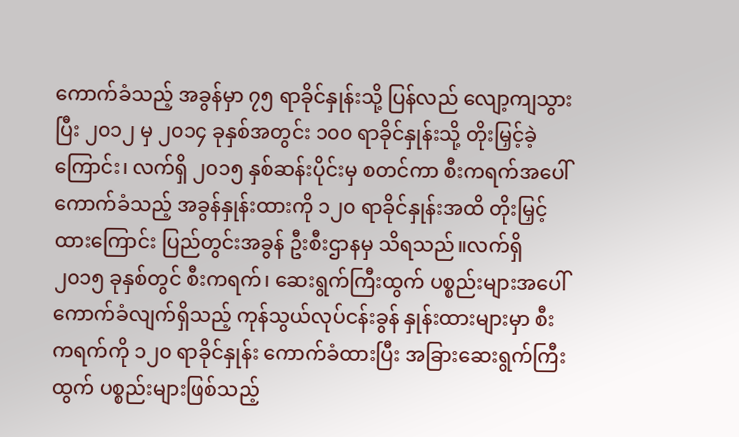ကောက်ခံသည့် အခွန်မှာ ၇၅ ရာခိုင်နှုန်းသို့ ပြန်လည် လျော့ကျသွားပြီး ၂၀၁၂ မှ ၂၀၁၄ ခုနှစ်အတွင်း ၁၀၀ ရာခိုင်နှုန်းသို့ တိုးမြှင့်ခဲ့ကြောင်း၊ လက်ရှိ ၂၀၁၅ နှစ်ဆန်းပိုင်းမှ စတင်ကာ စီးကရက်အပေါ် ကောက်ခံသည့် အခွန်နှုန်းထားကို ၁၂၀ ရာခိုင်နှုန်းအထိ တိုးမြှင့်ထားကြောင်း ပြည်တွင်းအခွန် ဦးစီးဌာနမှ သိရသည်။လက်ရှိ ၂၀၁၅ ခုနှစ်တွင် စီးကရက်၊ ဆေးရွက်ကြီးထွက် ပစ္စည်းများအပေါ် ကောက်ခံလျက်ရှိသည့် ကုန်သွယ်လုပ်ငန်းခွန် နှုန်းထားများမှာ စီးကရက်ကို ၁၂၀ ရာခိုင်နှုန်း ကောက်ခံထားပြီး အခြားဆေးရွက်ကြီးထွက် ပစ္စည်းများဖြစ်သည့်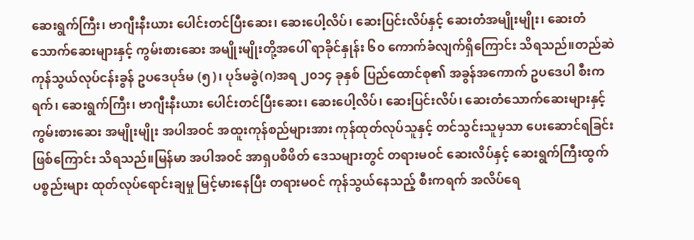ဆေးရွက်ကြီး၊ ဗာဂျီးနီးယား ပေါင်းတင်ပြီးဆေး၊ ဆေးပေါ့လိပ်၊ ဆေးပြင်းလိပ်နှင့် ဆေးတံအမျိုးမျိုး၊ ဆေးတံသောက်ဆေးများနှင့် ကွမ်းစားဆေး အမျိုးမျိုးတို့အပေါ် ရာခိုင်နှုန်း ၆၀ ကောက်ခံလျက်ရှိကြောင်း သိရသည်။တည်ဆဲကုန်သွယ်လုပ်ငန်းခွန် ဥပဒေပုဒ်မ (၅)၊ ပုဒ်မခွဲ(ဂ)အရ ၂၀၁၄ ခုနှစ် ပြည်ထောင်စု၏ အခွန်အကောက် ဥပဒေပါ စီးကရက်၊ ဆေးရွက်ကြီး၊ ဗာဂျီးနီးယား ပေါင်းတင်ပြီးဆေး၊ ဆေးပေါ့လိပ်၊ ဆေးပြင်းလိပ်၊ ဆေးတံသောက်ဆေးများနှင့် ကွမ်းစားဆေး အမျိုးမျိုး အပါအဝင် အထူးကုန်စည်များအား ကုန်ထုတ်လုပ်သူနှင့် တင်သွင်းသူမှသာ ပေးဆောင်ရခြင်းဖြစ်ကြောင်း သိရသည်။မြန်မာ အပါအဝင် အာရှပစိဖိတ် ဒေသများတွင် တရားမဝင် ဆေးလိပ်နှင့် ဆေးရွက်ကြီးထွက် ပစ္စည်းများ ထုတ်လုပ်ရောင်းချမှု မြင့်မားနေပြီး တရားမဝင် ကုန်သွယ်နေသည့် စီးကရက် အလိပ်ရေ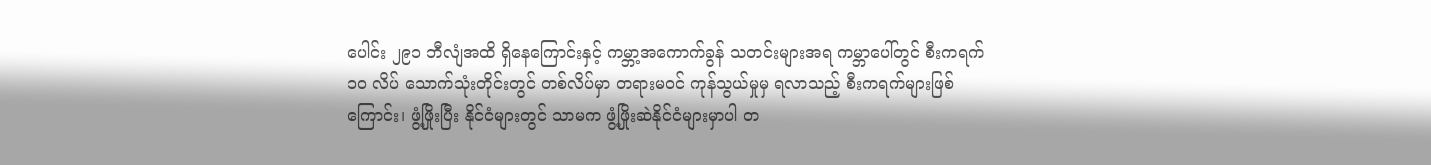ပေါင်း ၂၉၁ ဘီလျံအထိ ရှိနေကြောင်းနှင့် ကမ္ဘာ့အကောက်ခွန် သတင်းများအရ ကမ္ဘာပေါ်တွင် စီးကရက် ၁၀ လိပ် သောက်သုံးတိုင်းတွင် တစ်လိပ်မှာ တရားမဝင် ကုန်သွယ်မှုမှ ရလာသည့် စီးကရက်များဖြစ်ကြောင်း၊ ဖွံ့ဖြိုးပြီး နိုင်ငံများတွင် သာမက ဖွံ့ဖြိုးဆဲနိုင်ငံများမှာပါ တ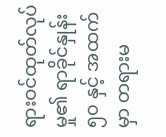ရားဝင်ထုတ်လုပ်မှု၏ ရာခိုင်နှုန်း ၅၀ နှင့် အထက်မှာ တရားမ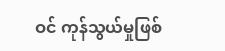ဝင် ကုန်သွယ်မှုဖြစ်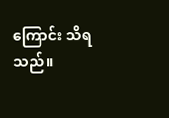ကြောင်း သိရသည်။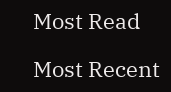Most Read

Most Recent